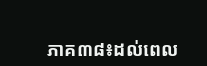ភាគ៣៨៖ដល់ពេល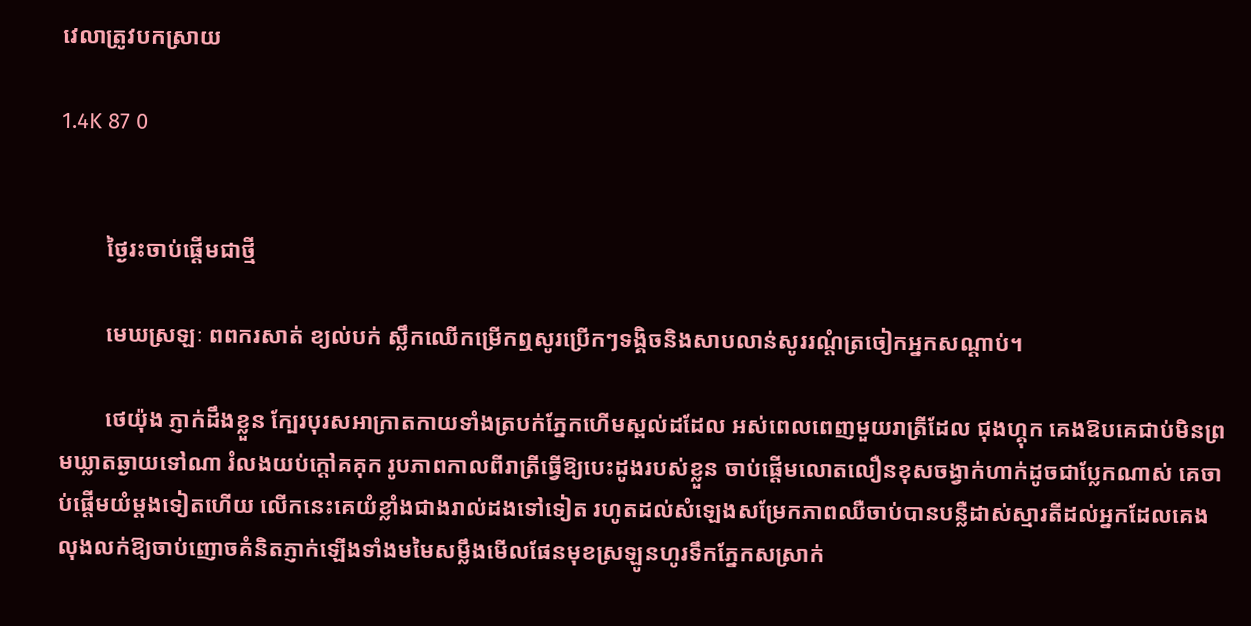វេលាត្រូវបកស្រាយ

1.4K 87 0


        ថ្ងៃរះចាប់ផ្តើមជាថ្មី

        មេឃស្រឡៈ ពពករសាត់ ខ្យល់បក់ ស្លឹកឈើកម្រើកឮសូរប្រើកៗទង្គិចនិងសាបលាន់សូររណ្តំត្រចៀកអ្នកសណ្តាប់។

        ថេយ៉ុង ភ្ញាក់ដឹងខ្លួន ក្បែរបុរសអាក្រាតកាយទាំងត្របក់ភ្នែកហើមស្ពល់ដដែល អស់ពេលពេញមួយរាត្រីដែល ជុងហ្គុក គេងឱបគេជាប់មិនព្រមឃ្លាតឆ្ងាយទៅណា រំលងយប់ក្តៅគគុក រូបភាពកាលពីរាត្រីធ្វើឱ្យបេះដូងរបស់ខ្លួន ចាប់ផ្តើមលោតលឿនខុសចង្វាក់ហាក់ដូចជាប្លែកណាស់ គេចាប់ផ្តើមយំម្តងទៀតហើយ លើកនេះគេយំខ្លាំងជាងរាល់ដងទៅទៀត រហូតដល់សំឡេងសម្រែកភាពឈឺចាប់បានបន្លឺដាស់ស្មារតីដល់អ្នកដែលគេងលុងលក់ឱ្យចាប់ញោចគំនិតភ្ញាក់ឡើងទាំងមមៃសម្លឹងមើលផែនមុខស្រឡូនហូរទឹកភ្នែកសស្រាក់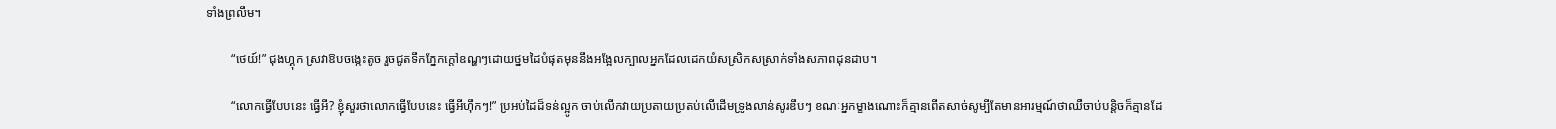ទាំងព្រលឹម។

        “ថេយ៍!” ជុងហ្គុក ស្រវាឱបចង្កេះតូច រួចជូតទឹកភ្នែកក្តៅឧណ្ហៗដោយថ្នមដៃបំផុតមុននឹងអង្អែលក្បាលអ្នកដែលដេកយំសស្រិកសស្រាក់ទាំងសភាពដុនដាប។

        “លោកធ្វើបែបនេះ ធ្វើអី? ខ្ញុំសួរថាលោកធ្វើបែបនេះ ធ្វើអីហ៊ឹកៗ!” ប្រអប់ដៃដ៏ទន់ល្អូក ចាប់លើកវាយប្រតាយប្រតប់លើដើមទ្រូងលាន់សូរឌឹបៗ ខណៈអ្នកម្ខាងណោះក៏គ្មានពើតសាច់សូម្បីតែមានអារម្មណ៍ថាឈឺចាប់បន្តិចក៏គ្មានដែ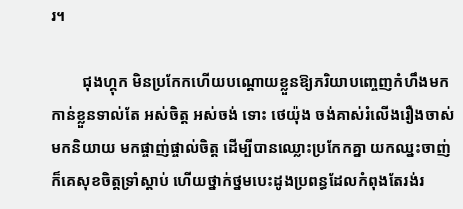រ។

        ជុងហ្គុក មិនប្រកែកហើយបណ្តោយខ្លួនឱ្យភរិយាបញ្ចេញកំហឹងមកកាន់ខ្លួនទាល់តែ អស់ចិត្ត អស់ចង់ ទោះ ថេយ៉ុង ចង់គាស់រំលើងរឿងចាស់មកនិយាយ មកផ្ចាញ់ផ្ចាល់ចិត្ត ដើម្បីបានឈ្លោះប្រកែកគ្នា យកឈ្នះចាញ់ក៏គេសុខចិត្តទ្រាំស្តាប់ ហើយថ្នាក់ថ្នមបេះដូងប្រពន្ធដែលកំពុងតែរង់រ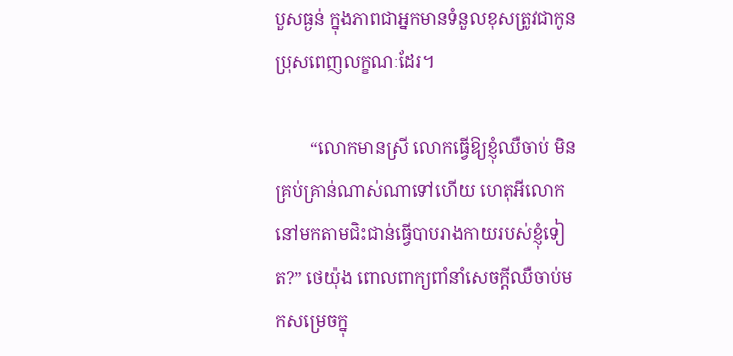បួសធ្ងន់ ក្នុងភាពជាអ្នកមានទំនួលខុសត្រូវជាកូនប្រុសពេញលក្ខណៈដែរ។

        “លោកមានស្រី លោកធ្វើឱ្យខ្ញុំឈឺចាប់ មិនគ្រប់គ្រាន់ណាស់ណាទៅហើយ ហេតុអីលោកនៅមកតាមជិះជាន់ធ្វើបាបរាងកាយរបស់ខ្ញុំទៀត?” ថេយ៉ុង ពោលពាក្យពាំនាំសេចក្តីឈឺចាប់មកសម្រេចក្នុ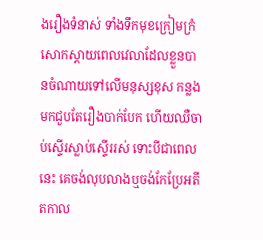ងរឿងទំនាស់ ទាំងទឹកមុខក្រៀមក្រំសោកស្តាយពេលវេលាដែលខ្លួនបានចំណាយទៅលើមនុស្សខុស កន្លងមកជួបតែរឿងបាក់បែក ហើយឈឺចាប់ស្ទើរស្លាប់ស្ទើររស់ ទោះបីជាពេលនេះ គេចង់លុបលាងឬចង់កែប្រែអតីតកាល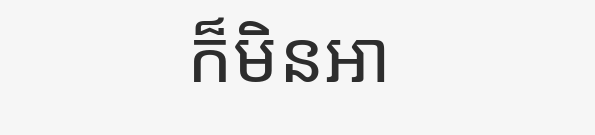ក៏មិនអា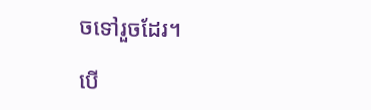ចទៅរួចដែរ។

បើ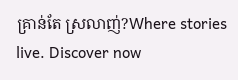គ្រាន់តែ ស្រលាញ់?Where stories live. Discover now